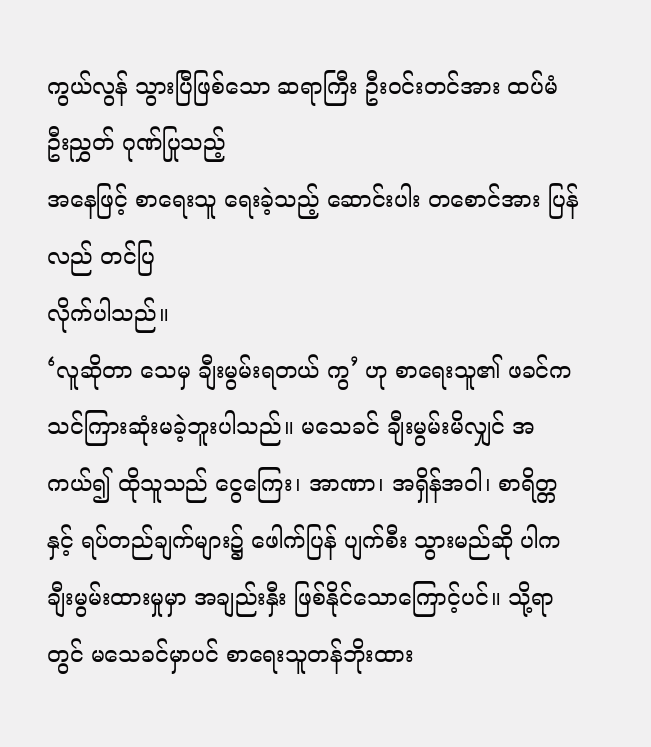ကွယ်လွန် သွားပြီဖြစ်သော ဆရာကြီး ဦးဝင်းတင်အား ထပ်မံဦးညွှတ် ဂုဏ်ပြုသည့်
အနေဖြင့် စာရေးသူ ရေးခဲ့သည့် ဆောင်းပါး တစောင်အား ပြန်လည် တင်ပြ
လိုက်ပါသည်။
‘လူဆိုတာ သေမှ ချီးမွမ်းရတယ် ကွ’ ဟု စာရေးသူ၏ ဖခင်က သင်ကြားဆုံးမခဲ့ဘူးပါသည်။ မသေခင် ချီးမွမ်းမိလျှင် အကယ်၍ ထိုသူသည် ငွေကြေး၊ အာဏာ၊ အရှိန်အဝါ၊ စာရိတ္တ နှင့် ရပ်တည်ချက်များ၌ ဖေါက်ပြန် ပျက်စီး သွားမည်ဆို ပါက ချီးမွမ်းထားမှုမှာ အချည်းနှီး ဖြစ်နိုင်သောကြောင့်ပင်။ သို့ရာတွင် မသေခင်မှာပင် စာရေးသူတန်ဘိုးထား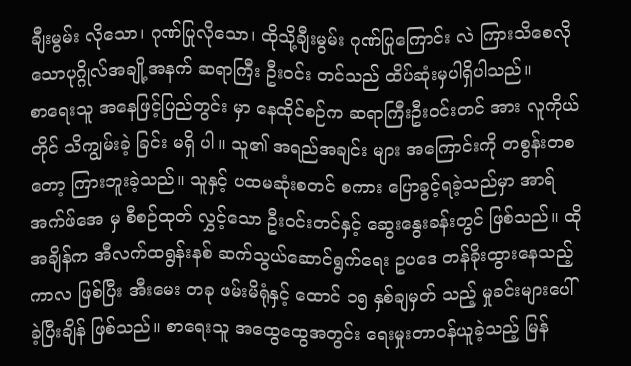ချီးမွမ်း လိုသော၊ ဂုဏ်ပြုလိုသော၊ ထိုသို့ချီးမွမ်း ဂုဏ်ပြုကြောင်း လဲ ကြားသိစေလိုသောပုဂ္ဂိုလ်အချို့အနက် ဆရာကြီး ဦးဝင်း တင်သည် ထိပ်ဆုံးမှပါရှိပါသည်။
စာရေးသူ အနေဖြင့်ပြည်တွင်း မှာ နေထိုင်စဉ်က ဆရာကြီးဦးဝင်းတင် အား လူကိုယ်တိုင် သိကျွမ်းခဲ့ ခြင်း မရှိ ပါ။ သူ၏ အရည်အချင်း များ အကြောင်းကို တစွန်းတစတော့ ကြားဘူးခဲ့သည်။ သူနှင့် ပထမဆုံးစတင် စကား ပြောခွင့်ရခဲ့သည်မှာ အာရ်အက်ဖ်အေ မှ စီစဉ်ထုတ် လွှင့်သော ဦးဝင်းတင်နှင့် ဆွေးနွေးခန်းတွင် ဖြစ်သည်။ ထိုအချိန်က အီလက်ထရွန်းနစ် ဆက်သွယ်ဆောင်ရွက်ရေး ဥပဒေ တန်ခိုးထွားနေသည့်ကာလ ဖြစ်ပြီး အီးမေး တခု ဖမ်းမိရုံနှင့် ထောင် ၁၅ နှစ်ချမှတ် သည့် မှုခင်းများပေါ် ခဲ့ပြီးချိန် ဖြစ်သည်။ စာရေးသူ အထွေထွေအတွင်း ရေးမှုးတာဝန်ယူခဲ့သည့် မြန်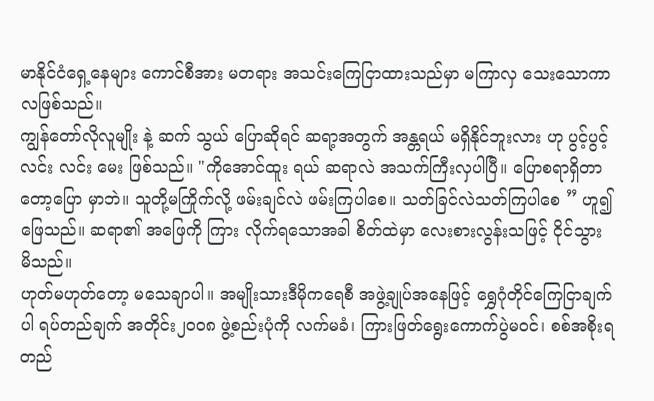မာနိုင်ငံရှေ့နေများ ကောင်စီအား မတရား အသင်းကြေငြာထားသည်မှာ မကြာလှ သေးသောကာလဖြစ်သည်။
ကျွန်တော်လိုလူမျိုး နဲ့ ဆက် သွယ် ပြောဆိုရင် ဆရာ့အတွက် အန္တရယ် မရှိနိုင်ဘူးလား ဟု ပွင့်ပွင့်လင်း လင်း မေး ဖြစ်သည်။ "ကိုအောင်ထူး ရယ် ဆရာလဲ အသက်ကြီးလှပါပြီ။ ပြောစရာရှိတာတော့ပြော မှာဘဲ။ သူတို့မကြိုက်လို့ ဖမ်းချင်လဲ ဖမ်းကြပါစေ။ သတ်ခြင်လဲသတ်ကြပါစေ ” ဟူ၍ ဖြေသည်။ ဆရာ၏ အဖြေကို ကြား လိုက်ရသောအခါ စိတ်ထဲမှာ လေးစားလွန်းသဖြင့် ငိုင်သွား မိသည်။
ဟုတ်မဟုတ်တော့ မသေချာပါ။ အမျိုးသားဒီမိုကရေစီ အဖွဲ့ချုပ်အနေဖြင့် ရွှေဂုံတိုင်ကြေငြာချက်ပါ ရပ်တည်ချက် အတိုင်း၂၀၀၈ ဖွဲ့စည်းပုံကို လက်မခံ၊ ကြားဖြတ်ရွေးကောက်ပွဲမဝင်၊ စစ်အစိုးရတည်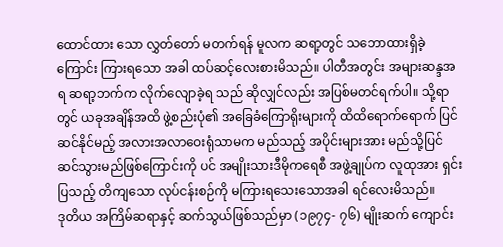ထောင်ထား သော လွှတ်တော် မတက်ရန် မူလက ဆရာ့တွင် သဘောထားရှိခဲ့ကြောင်း ကြားရသော အခါ ထပ်ဆင့်လေးစားမိသည်။ ပါတီအတွင်း အများဆန္ဒအရ ဆရာ့ဘက်က လိုက်လျောခဲ့ရ သည် ဆိုလျှင်လည်း အပြစ်မတင်ရက်ပါ။ သို့ရာတွင် ယခုအချိန်အထိ ဖွဲ့စည်းပုံ၏ အခြေခံကြောရိုးများကို ထိထိရောက်ရောက် ပြင်ဆင်နိုင်မည့် အလားအလာဝေးရုံသာမက မည်သည့် အပိုင်းများအား မည်သို့ပြင်ဆင်သွားမည်ဖြစ်ကြောင်းကို ပင် အမျိုးသားဒီမိုကရေစီ အဖွဲ့ချုပ်က လူထုအား ရှင်းပြသည့် တိကျသော လုပ်ငန်းစဉ်ကို မကြားရသေးသောအခါ ရင်လေးမိသည်။
ဒုတိယ အကြိမ်ဆရာနှင့် ဆက်သွယ်ဖြစ်သည်မှာ (၁၉၇၄- ၇၆) မျိုးဆက် ကျောင်း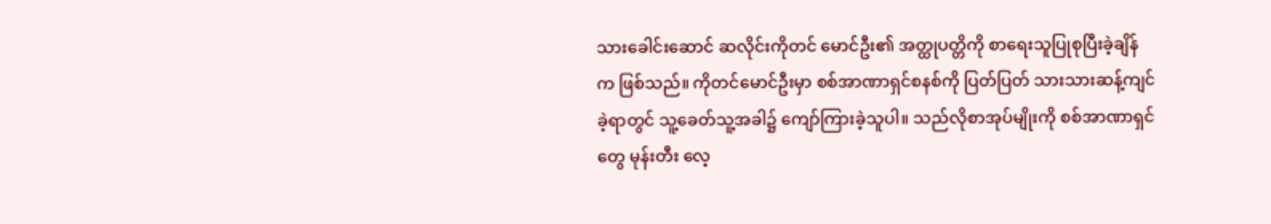သားခေါင်းဆောင် ဆလိုင်းကိုတင် မောင်ဦး၏ အတ္ထုပတ္တိကို စာရေးသူပြုစုပြီးခဲ့ချိန်က ဖြစ်သည်။ ကိုတင်မောင်ဦးမှာ စစ်အာဏာရှင်စနစ်ကို ပြတ်ပြတ် သားသားဆန့်ကျင်ခဲ့ရာတွင် သူ့ခေတ်သူ့အခါ၌ ကျော်ကြားခဲ့သူပါ။ သည်လိုစာအုပ်မျိုးကို စစ်အာဏာရှင်တွေ မုန်းတီး လေ့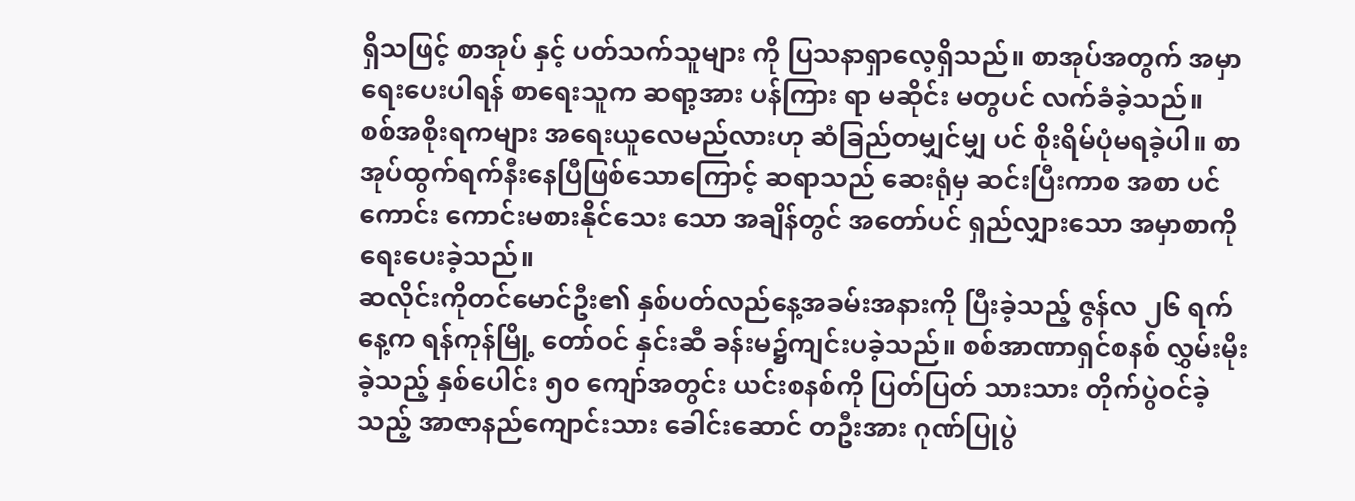ရှိသဖြင့် စာအုပ် နှင့် ပတ်သက်သူများ ကို ပြသနာရှာလေ့ရှိသည်။ စာအုပ်အတွက် အမှာရေးပေးပါရန် စာရေးသူက ဆရာ့အား ပန်ကြား ရာ မဆိုင်း မတွပင် လက်ခံခဲ့သည်။
စစ်အစိုးရကများ အရေးယူလေမည်လားဟု ဆံခြည်တမျှင်မျှ ပင် စိုးရိမ်ပုံမရခဲ့ပါ။ စာအုပ်ထွက်ရက်နီးနေပြီဖြစ်သောကြောင့် ဆရာသည် ဆေးရုံမှ ဆင်းပြီးကာစ အစာ ပင်ကောင်း ကောင်းမစားနိုင်သေး သော အချိန်တွင် အတော်ပင် ရှည်လျှားသော အမှာစာကို ရေးပေးခဲ့သည်။
ဆလိုင်းကိုတင်မောင်ဦး၏ နှစ်ပတ်လည်နေ့အခမ်းအနားကို ပြီးခဲ့သည့် ဇွန်လ ၂၆ ရက်နေ့က ရန်ကုန်မြို့ တော်ဝင် နှင်းဆီ ခန်းမ၌ကျင်းပခဲ့သည်။ စစ်အာဏာရှင်စနစ် လွှမ်းမိုးခဲ့သည့် နှစ်ပေါင်း ၅၀ ကျော်အတွင်း ယင်းစနစ်ကို ပြတ်ပြတ် သားသား တိုက်ပွဲဝင်ခဲ့သည့် အာဇာနည်ကျောင်းသား ခေါင်းဆောင် တဦးအား ဂုဏ်ပြုပွဲ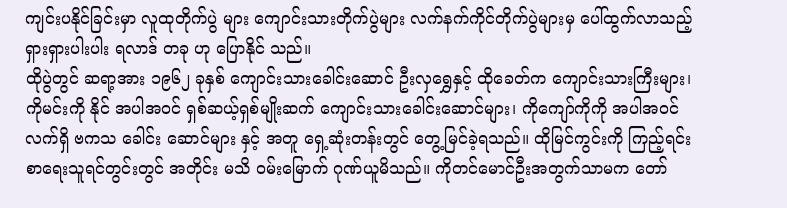ကျင်းပနိုင်ခြင်းမှာ လူထုတိုက်ပွဲ များ ကျောင်းသားတိုက်ပွဲများ လက်နက်ကိုင်တိုက်ပွဲများမှ ပေါ်ထွက်လာသည့် ရှားရှားပါးပါး ရလာဒ် တခု ဟု ပြောနိုင် သည်။
ထိုပွဲတွင် ဆရာ့အား ၁၉၆၂ ခုနှစ် ကျောင်းသားခေါင်းဆောင် ဦးလှရွှေနှင့် ထိုခေတ်က ကျောင်းသားကြီးများ၊ ကိုမင်းကို နိုင် အပါအဝင် ရှစ်ဆယ့်ရှစ်မျိုးဆက် ကျောင်းသားခေါင်းဆောင်များ၊ ကိုကျော်ကိုကို အပါအဝင် လက်ရှိ ဗကသ ခေါင်း ဆောင်များ နှင့် အတူ ရှေ့ဆုံးတန်းတွင် တွေ့မြင်ခဲ့ရသည်။ ထိုမြင်ကွင်းကို ကြည့်ရင်း စာရေးသူရင်တွင်းတွင် အတိုင်း မသိ ၀မ်းမြောက် ဂုဏ်ယူမိသည်။ ကိုတင်မောင်ဦးအတွက်သာမက တော်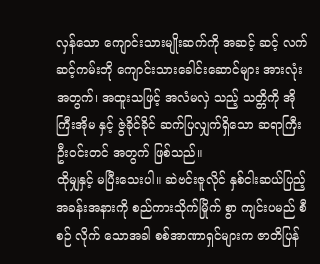လှန်သော ကျောင်းသားမျိုးဆက်ကို အဆင့် ဆင့် လက်ဆင့်ကမ်းဘို ကျောင်းသားခေါင်းဆောင်များ အားလုံး အတွက်၊ အထူးသဖြင့် အလံမလှဲ သည့် သတ္တိကို အိုကြီးအိုမ နှင့် ဇွဲခိုင်ခိုင် ဆက်ပြလျှက်ရှိသော ဆရာကြီးဦးဝင်းတင် အတွက် ဖြစ်သည်။
ထိုမျှနှင့် မပြီးသေးပါ။ ဆဲဗင်းဇူလိုင် နှစ်ငါးဆယ်ပြည့် အခန်းအနားကို စည်ကားသိုက်မြိုက် စွာ ကျင်းပမည် စီစဉ် လိုက် သောအခါ စစ်အာဏာရှင်များက ဇာတိပြန်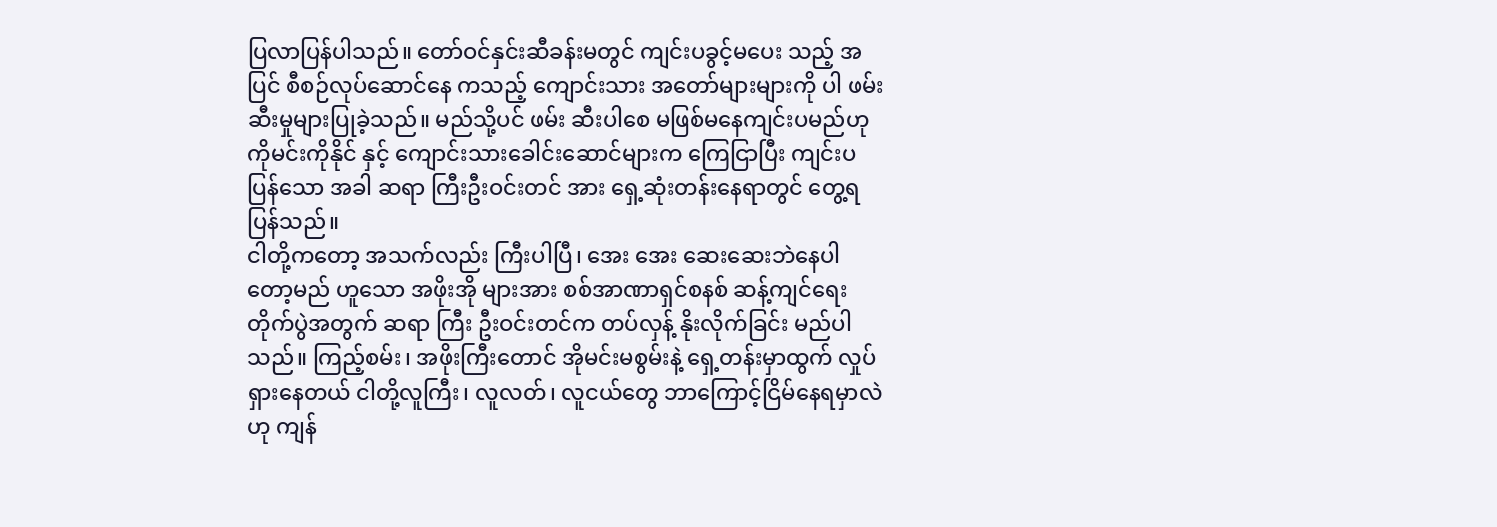ပြလာပြန်ပါသည်။ တော်ဝင်နှင်းဆီခန်းမတွင် ကျင်းပခွင့်မပေး သည့် အပြင် စီစဉ်လုပ်ဆောင်နေ ကသည့် ကျောင်းသား အတော်များများကို ပါ ဖမ်းဆီးမှုများပြုခဲ့သည်။ မည်သို့ပင် ဖမ်း ဆီးပါစေ မဖြစ်မနေကျင်းပမည်ဟု ကိုမင်းကိုနိုင် နှင့် ကျောင်းသားခေါင်းဆောင်များက ကြေငြာပြီး ကျင်းပပြန်သော အခါ ဆရာ ကြီးဦးဝင်းတင် အား ရှေ့ဆုံးတန်းနေရာတွင် တွေ့ရပြန်သည်။
ငါတို့ကတော့ အသက်လည်း ကြီးပါပြီ၊ အေး အေး ဆေးဆေးဘဲနေပါတော့မည် ဟူသော အဖိုးအို များအား စစ်အာဏာရှင်စနစ် ဆန့်ကျင်ရေးတိုက်ပွဲအတွက် ဆရာ ကြီး ဦးဝင်းတင်က တပ်လှန့် နိုးလိုက်ခြင်း မည်ပါသည်။ ကြည့်စမ်း၊ အဖိုးကြီးတောင် အိုမင်းမစွမ်းနဲ့ ရှေ့တန်းမှာထွက် လှုပ်ရှားနေတယ် ငါတို့လူကြီး၊ လူလတ်၊ လူငယ်တွေ ဘာကြောင့်ငြိမ်နေရမှာလဲ ဟု ကျန်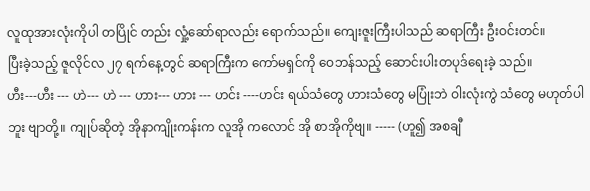လူထုအားလုံးကိုပါ တပြိုင် တည်း လှုံ့ဆော်ရာလည်း ရောက်သည်။ ကျေးဇူးကြီးပါသည် ဆရာကြီး ဦးဝင်းတင်။
ပြီးခဲ့သည့် ဇူလိုင်လ ၂၇ ရက်နေ့တွင် ဆရာကြီးက ကော်မရှင်ကို ဝေဘန်သည့် ဆောင်းပါးတပုဒ်ရေးခဲ့ သည်။
ဟီး---ဟီး --- ဟဲ--- ဟဲ --- ဟား--- ဟား --- ဟင်း ----ဟင်း ရယ်သံတွေ ဟားသံတွေ မပြုံးဘဲ ဝါးလုံးကွဲ သံတွေ မဟုတ်ပါဘူး ဗျာတို့။ ကျုပ်ဆိုတဲ့ အိုနာကျိုးကန်းက လူအို ကလောင် အို စာအိုကိုဗျ။ ----- (ဟူ၍ အစချီ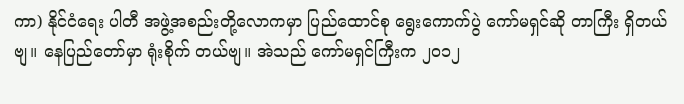ကာ) နိုင်ငံရေး ပါတီ အဖွဲ့အစည်းတို့လောကမှာ ပြည်ထောင်စု ရွေးကောက်ပွဲ ကော်မရှင်ဆို တာကြီး ရှိတယ်ဗျ။ နေပြည်တော်မှာ ရုံးစိုက် တယ်ဗျ။ အဲသည် ကော်မရှင်ကြီးက ၂၀၁၂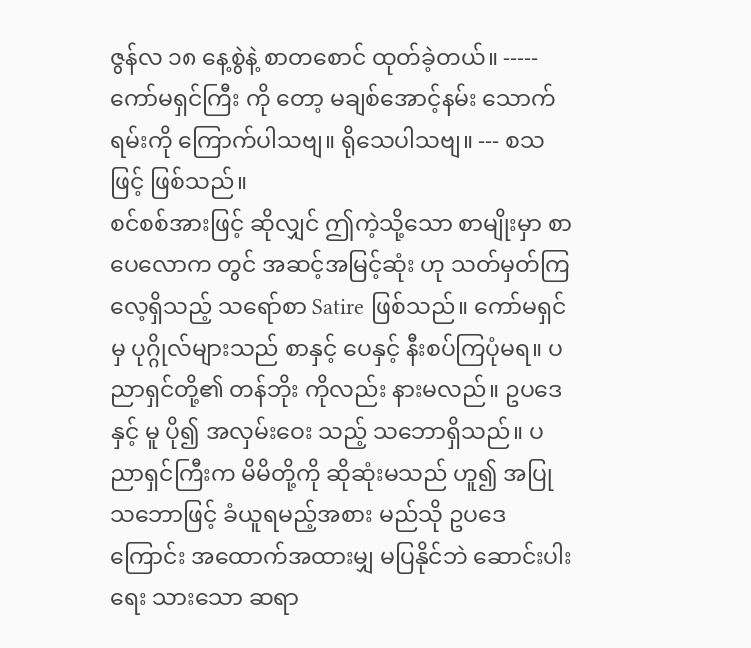ဇွန်လ ၁၈ နေ့စွဲနဲ့ စာတစောင် ထုတ်ခဲ့တယ်။ ----- ကော်မရှင်ကြီး ကို တော့ မချစ်အောင့်နမ်း သောက်ရမ်းကို ကြောက်ပါသဗျ။ ရိုသေပါသဗျ။ --- စသဖြင့် ဖြစ်သည်။
စင်စစ်အားဖြင့် ဆိုလျှင် ဤကဲ့သို့သော စာမျိုးမှာ စာပေလောက တွင် အဆင့်အမြင့်ဆုံး ဟု သတ်မှတ်ကြလေ့ရှိသည့် သရော်စာ Satire ဖြစ်သည်။ ကော်မရှင်မှ ပုဂ္ဂိုလ်များသည် စာနှင့် ပေနှင့် နီးစပ်ကြပုံမရ။ ပညာရှင်တို့၏ တန်ဘိုး ကိုလည်း နားမလည်။ ဥပဒေနှင့် မူ ပို၍ အလှမ်းဝေး သည့် သဘောရှိသည်။ ပညာရှင်ကြီးက မိမိတို့ကို ဆိုဆုံးမသည် ဟူ၍ အပြုသဘောဖြင့် ခံယူရမည့်အစား မည်သို ဥပဒေကြောင်း အထောက်အထားမျှ မပြနိုင်ဘဲ ဆောင်းပါးရေး သားသော ဆရာ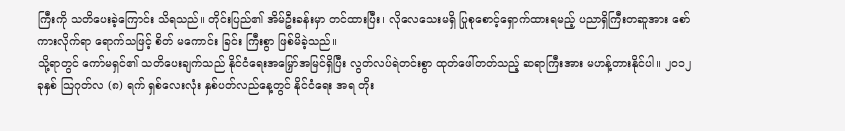ကြီးကို သတိပေးခဲ့ကြောင်း သိရသည်။ တိုင်းပြည်၏ အိမ်ဦးခန်းမှာ တင်ထားပြီး၊ လိုလေသေးမရှိ ပြုစုစောင့်ရှောက်ထားရမည့် ပညာရှိကြီးတဆူအား စော်ကားလိုက်ရာ ရောက်သဖြင့် စိတ် မကောင်း ခြင်း ကြီးစွာ ဖြစ်မိခဲ့သည်။
သို့ရာတွင် ကော်မရှင်၏ သတိပေးချက်သည် နိုင်ငံရေးအမြှော်အမြင်ရှိပြီး လွတ်လပ်ရဲတင်းစွာ ထုတ်ဖေါ်တတ်သည့် ဆရာကြီးအား မဟန့်တားနိုင်ပါ။ ၂၀၁၂ ခုနှစ် သြဂုတ်လ (၈) ရက် ရှစ်လေးလုံး နှစ်ပတ်လည်နေ့တွင် နိုင်ငံရေး အရ တိုး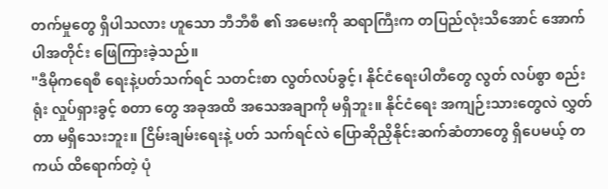တက်မှုတွေ ရှိပါသလား ဟူသော ဘီဘီစီ ၏ အမေးကို ဆရာကြီးက တပြည်လုံးသိအောင် အောက်ပါအတိုင်း ဖြေကြားခဲ့သည်။
"ဒီမိုကရေစီ ရေးနဲ့ပတ်သက်ရင် သတင်းစာ လွတ်လပ်ခွင့်၊ နိုင်ငံရေးပါတီတွေ လွတ် လပ်စွာ စည်းရုံး လှုပ်ရှားခွင့် စတာ တွေ အခုအထိ အသေအချာကို မရှိဘူး။ နိုင်ငံရေး အကျဉ်းသားတွေလဲ လွှတ်တာ မရှိသေးဘူး။ ငြိမ်းချမ်းရေးနဲ့ ပတ် သက်ရင်လဲ ပြောဆိုညှိနိုင်းဆက်ဆံတာတွေ ရှိပေမယ့် တကယ် ထိရောက်တဲ့ ပုံ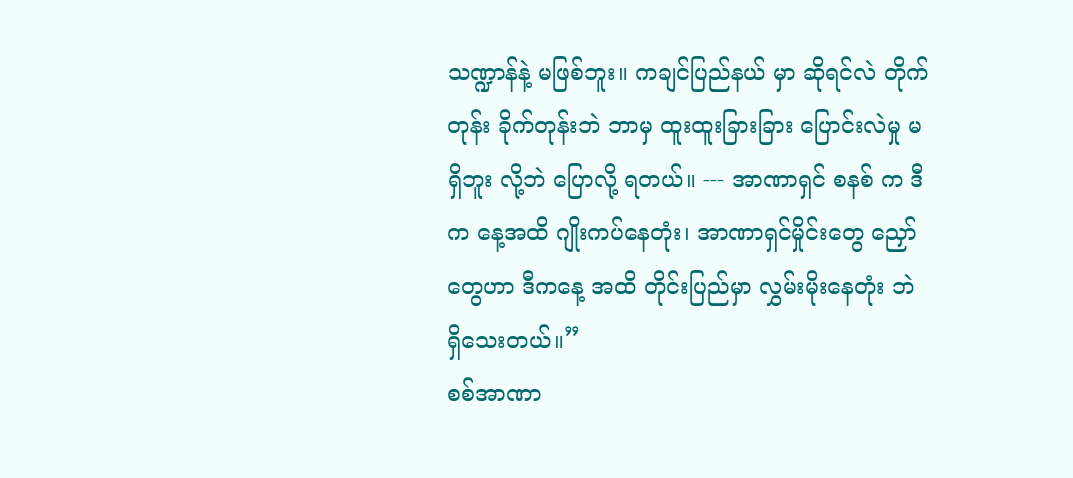သဏ္ဍာန်နဲ့ မဖြစ်ဘူး။ ကချင်ပြည်နယ် မှာ ဆိုရင်လဲ တိုက်တုန်း ခိုက်တုန်းဘဲ ဘာမှ ထူးထူးခြားခြား ပြောင်းလဲမှု မရှိဘူး လို့ဘဲ ပြောလို့ ရတယ်။ --- အာဏာရှင် စနစ် က ဒီက နေ့အထိ ဂျိုးကပ်နေတုံး၊ အာဏာရှင်မှိုင်းတွေ ညှော်တွေဟာ ဒီကနေ့ အထိ တိုင်းပြည်မှာ လွှမ်းမိုးနေတုံး ဘဲ ရှိသေးတယ်။”
စစ်အာဏာ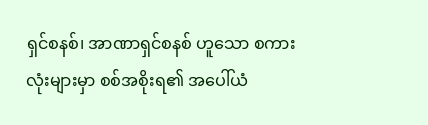ရှင်စနစ်၊ အာဏာရှင်စနစ် ဟူသော စကားလုံးများမှာ စစ်အစိုးရ၏ အပေါ်ယံ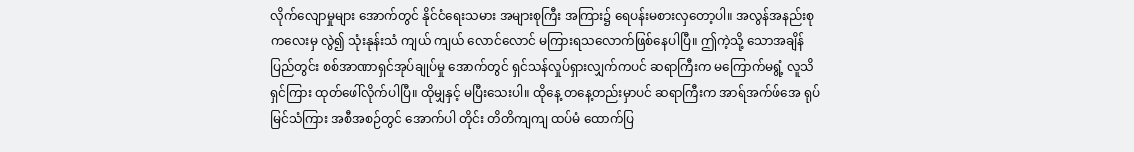လိုက်လျောမှုများ အောက်တွင် နိုင်ငံရေးသမား အများစုကြီး အကြား၌ ရေပန်းမစားလှတော့ပါ။ အလွန်အနည်းစု ကလေးမှ လွဲ၍ သုံးနုန်းသံ ကျယ် ကျယ် လောင်လောင် မကြားရသလောက်ဖြစ်နေပါပြီ။ ဤကဲ့သို့ သောအချိန် ပြည်တွင်း စစ်အာဏာရှင်အုပ်ချုပ်မှု အောက်တွင် ရှင်သန်လှုပ်ရှားလျှက်ကပင် ဆရာကြီးက မကြောက်မရွံ့ လူသိရှင်ကြား ထုတ်ဖေါ်လိုက်ပါပြီ။ ထိုမျှနှင့် မပြီးသေးပါ။ ထိုနေ့ တနေ့တည်းမှာပင် ဆရာကြီးက အာရ်အက်ဖ်အေ ရုပ်မြင်သံကြား အစီအစဉ်တွင် အောက်ပါ တိုင်း တိတိကျကျ ထပ်မံ ထောက်ပြ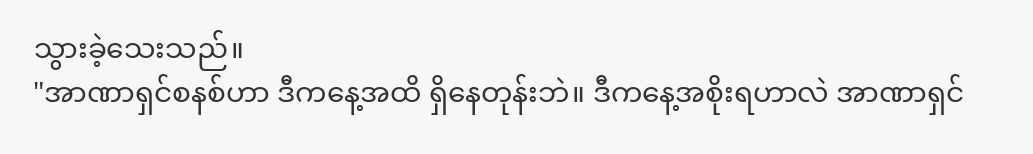သွားခဲ့သေးသည်။
"အာဏာရှင်စနစ်ဟာ ဒီကနေ့အထိ ရှိနေတုန်းဘဲ။ ဒီကနေ့အစိုးရဟာလဲ အာဏာရှင်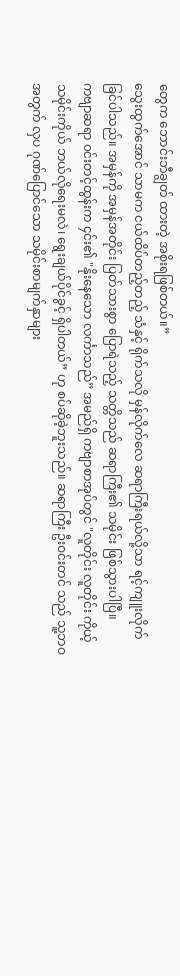တွေက ဘောင်းဘီချွတ် ထားတဲ့ အစိုးရဖြစ်တယ်။”
သွေးထွက်အောင် သာမက ငယ်ထိပ်တည့်တည့် သံနှင့် ရိုက်သလို မှန်လိုက်လေ ဆရာကြီးရယ်လို့သာ ရင့်ကျူးလိုက် ခြင်ပါသည်။ အမှန်ကို အမှန်အတိုင်း ပြတ်သားစွာ ပြောရဲသည့် သတ္တိသည် ဆရာကြီး၏ သမိုင်း ဖြစ်သွားပါပြီ။
ကဗျာဆရာ ၀င်းတင့်ထွန်းက ၄င်း၏ "နိုးနေသော လင်္ကာသည်” အမည်ရှိ ကဗျာစာအုပ်တွင် "လူတိုင်း လူတိုင်း ကိုယ့် သမိုင်းကိုယ် ဘယ်လိုရေးမလဲ၊ ရွေးချယ်ပိုင်ခွင့် ရှိပါတယ်” ဟု စပ်ဆိုခဲ့ဘူးသည်။ ဆရာကြီး ဦးဝင်းတင် သည် သူ့ဘဝ အတွက် လှပ ဂုဏ်ပြောင်သော သမိုင်းစာမျက်နှာများ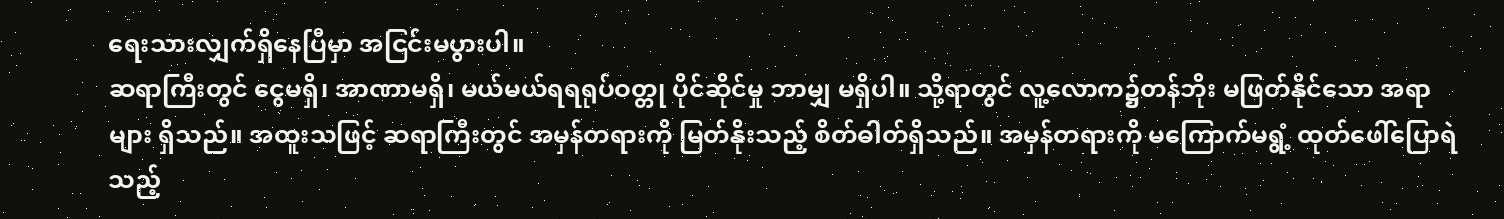ရေးသားလျှက်ရှိနေပြီမှာ အငြင်းမပွားပါ။
ဆရာကြီးတွင် ငွေမရှိ၊ အာဏာမရှိ၊ မယ်မယ်ရရရုပ်ဝတ္တု ပိုင်ဆိုင်မှု ဘာမျှ မရှိပါ။ သို့ရာတွင် လူ့လောက၌တန်ဘိုး မဖြတ်နိုင်သော အရာများ ရှိသည်။ အထူးသဖြင့် ဆရာကြီးတွင် အမှန်တရားကို မြတ်နိုးသည့် စိတ်ဓါတ်ရှိသည်။ အမှန်တရားကို မကြောက်မရွံ့ ထုတ်ဖေါ်ပြောရဲသည့်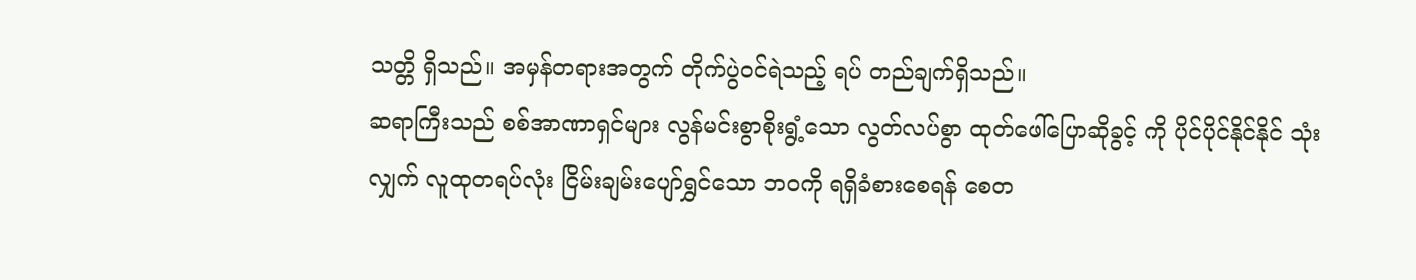သတ္တိ ရှိသည်။ အမှန်တရားအတွက် တိုက်ပွဲဝင်ရဲသည့် ရပ် တည်ချက်ရှိသည်။
ဆရာကြီးသည် စစ်အာဏာရှင်များ လွန်မင်းစွာစိုးရွံ့သော လွတ်လပ်စွာ ထုတ်ဖေါ်ပြောဆိုခွင့် ကို ပိုင်ပိုင်နိုင်နိုင် သုံး လျှက် လူထုတရပ်လုံး ငြိမ်းချမ်းပျော်ရွှင်သော ဘဝကို ရရှိခံစားစေရန် စေတ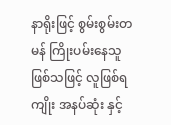နာရိုးဖြင့် စွမ်းစွမ်းတမန် ကြိုးပမ်းနေသူ ဖြစ်သဖြင့် လူဖြစ်ရကျိုး အနပ်ဆုံး နှင့်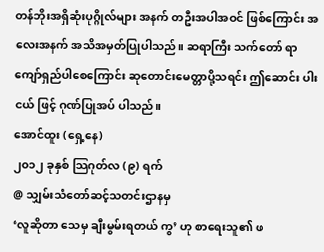တန်ဘိုးအရှိဆုံးပုဂ္ဂိုလ်များ အနက် တဦးအပါအဝင် ဖြစ်ကြောင်း အလေးအနက် အသိအမှတ်ပြုပါသည်။ ဆရာကြီး သက်တော် ရာကျော်ရှည်ပါစေကြောင်း ဆုတောင်းမေတ္တာပို့သရင်း ဤဆောင်း ပါးငယ် ဖြင့် ဂုဏ်ပြုအပ် ပါသည်။
အောင်ထူး (ရှေ့နေ)
၂၀၁၂ ခုနှစ် သြဂုတ်လ (၉) ရက်
@ သျှမ်းသံတော်ဆင့်သတင်းဌာနမှ
‘လူဆိုတာ သေမှ ချီးမွမ်းရတယ် ကွ’ ဟု စာရေးသူ၏ ဖ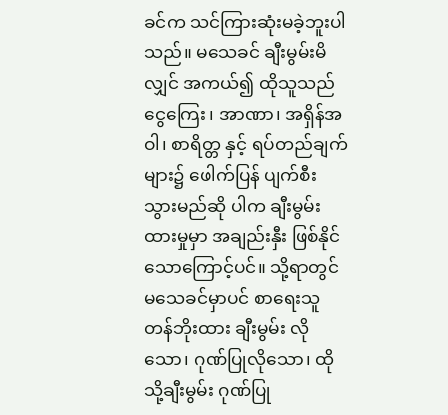ခင်က သင်ကြားဆုံးမခဲ့ဘူးပါသည်။ မသေခင် ချီးမွမ်းမိလျှင် အကယ်၍ ထိုသူသည် ငွေကြေး၊ အာဏာ၊ အရှိန်အဝါ၊ စာရိတ္တ နှင့် ရပ်တည်ချက်များ၌ ဖေါက်ပြန် ပျက်စီး သွားမည်ဆို ပါက ချီးမွမ်းထားမှုမှာ အချည်းနှီး ဖြစ်နိုင်သောကြောင့်ပင်။ သို့ရာတွင် မသေခင်မှာပင် စာရေးသူတန်ဘိုးထား ချီးမွမ်း လိုသော၊ ဂုဏ်ပြုလိုသော၊ ထိုသို့ချီးမွမ်း ဂုဏ်ပြု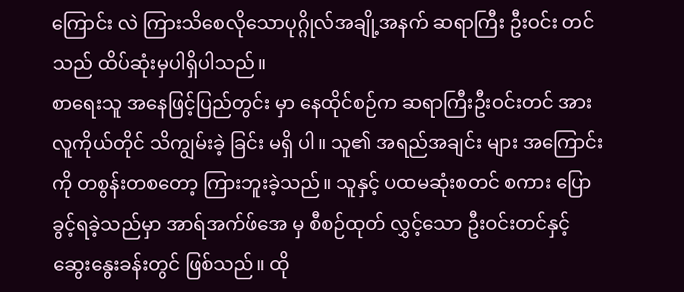ကြောင်း လဲ ကြားသိစေလိုသောပုဂ္ဂိုလ်အချို့အနက် ဆရာကြီး ဦးဝင်း တင်သည် ထိပ်ဆုံးမှပါရှိပါသည်။
စာရေးသူ အနေဖြင့်ပြည်တွင်း မှာ နေထိုင်စဉ်က ဆရာကြီးဦးဝင်းတင် အား လူကိုယ်တိုင် သိကျွမ်းခဲ့ ခြင်း မရှိ ပါ။ သူ၏ အရည်အချင်း များ အကြောင်းကို တစွန်းတစတော့ ကြားဘူးခဲ့သည်။ သူနှင့် ပထမဆုံးစတင် စကား ပြောခွင့်ရခဲ့သည်မှာ အာရ်အက်ဖ်အေ မှ စီစဉ်ထုတ် လွှင့်သော ဦးဝင်းတင်နှင့် ဆွေးနွေးခန်းတွင် ဖြစ်သည်။ ထို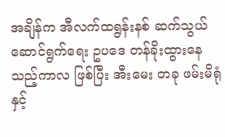အချိန်က အီလက်ထရွန်းနစ် ဆက်သွယ်ဆောင်ရွက်ရေး ဥပဒေ တန်ခိုးထွားနေသည့်ကာလ ဖြစ်ပြီး အီးမေး တခု ဖမ်းမိရုံနှင့်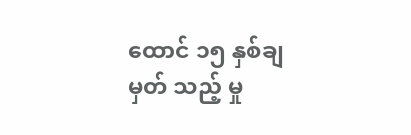ထောင် ၁၅ နှစ်ချမှတ် သည့် မှု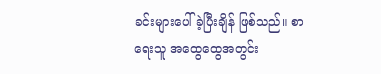ခင်းများပေါ် ခဲ့ပြီးချိန် ဖြစ်သည်။ စာရေးသူ အထွေထွေအတွင်း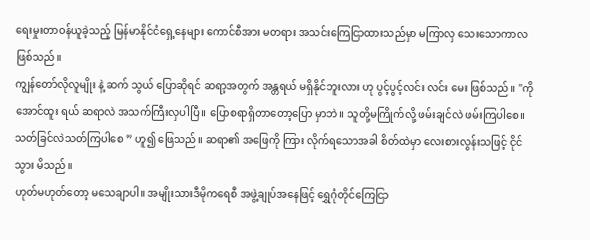ရေးမှုးတာဝန်ယူခဲ့သည့် မြန်မာနိုင်ငံရှေ့နေများ ကောင်စီအား မတရား အသင်းကြေငြာထားသည်မှာ မကြာလှ သေးသောကာလဖြစ်သည်။
ကျွန်တော်လိုလူမျိုး နဲ့ ဆက် သွယ် ပြောဆိုရင် ဆရာ့အတွက် အန္တရယ် မရှိနိုင်ဘူးလား ဟု ပွင့်ပွင့်လင်း လင်း မေး ဖြစ်သည်။ "ကိုအောင်ထူး ရယ် ဆရာလဲ အသက်ကြီးလှပါပြီ။ ပြောစရာရှိတာတော့ပြော မှာဘဲ။ သူတို့မကြိုက်လို့ ဖမ်းချင်လဲ ဖမ်းကြပါစေ။ သတ်ခြင်လဲသတ်ကြပါစေ ” ဟူ၍ ဖြေသည်။ ဆရာ၏ အဖြေကို ကြား လိုက်ရသောအခါ စိတ်ထဲမှာ လေးစားလွန်းသဖြင့် ငိုင်သွား မိသည်။
ဟုတ်မဟုတ်တော့ မသေချာပါ။ အမျိုးသားဒီမိုကရေစီ အဖွဲ့ချုပ်အနေဖြင့် ရွှေဂုံတိုင်ကြေငြာ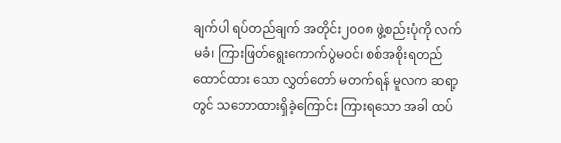ချက်ပါ ရပ်တည်ချက် အတိုင်း၂၀၀၈ ဖွဲ့စည်းပုံကို လက်မခံ၊ ကြားဖြတ်ရွေးကောက်ပွဲမဝင်၊ စစ်အစိုးရတည် ထောင်ထား သော လွှတ်တော် မတက်ရန် မူလက ဆရာ့တွင် သဘောထားရှိခဲ့ကြောင်း ကြားရသော အခါ ထပ်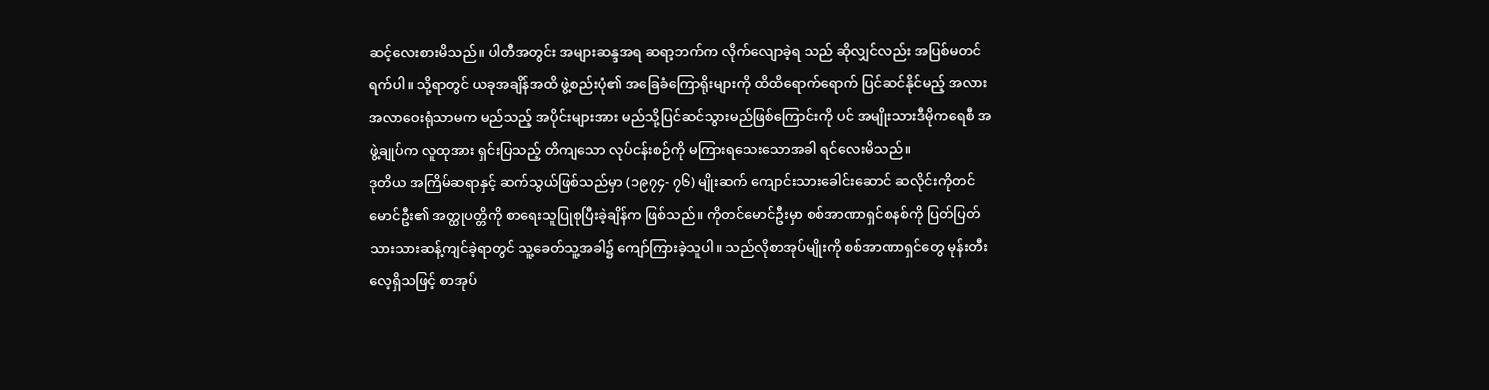ဆင့်လေးစားမိသည်။ ပါတီအတွင်း အများဆန္ဒအရ ဆရာ့ဘက်က လိုက်လျောခဲ့ရ သည် ဆိုလျှင်လည်း အပြစ်မတင်ရက်ပါ။ သို့ရာတွင် ယခုအချိန်အထိ ဖွဲ့စည်းပုံ၏ အခြေခံကြောရိုးများကို ထိထိရောက်ရောက် ပြင်ဆင်နိုင်မည့် အလားအလာဝေးရုံသာမက မည်သည့် အပိုင်းများအား မည်သို့ပြင်ဆင်သွားမည်ဖြစ်ကြောင်းကို ပင် အမျိုးသားဒီမိုကရေစီ အဖွဲ့ချုပ်က လူထုအား ရှင်းပြသည့် တိကျသော လုပ်ငန်းစဉ်ကို မကြားရသေးသောအခါ ရင်လေးမိသည်။
ဒုတိယ အကြိမ်ဆရာနှင့် ဆက်သွယ်ဖြစ်သည်မှာ (၁၉၇၄- ၇၆) မျိုးဆက် ကျောင်းသားခေါင်းဆောင် ဆလိုင်းကိုတင် မောင်ဦး၏ အတ္ထုပတ္တိကို စာရေးသူပြုစုပြီးခဲ့ချိန်က ဖြစ်သည်။ ကိုတင်မောင်ဦးမှာ စစ်အာဏာရှင်စနစ်ကို ပြတ်ပြတ် သားသားဆန့်ကျင်ခဲ့ရာတွင် သူ့ခေတ်သူ့အခါ၌ ကျော်ကြားခဲ့သူပါ။ သည်လိုစာအုပ်မျိုးကို စစ်အာဏာရှင်တွေ မုန်းတီး လေ့ရှိသဖြင့် စာအုပ်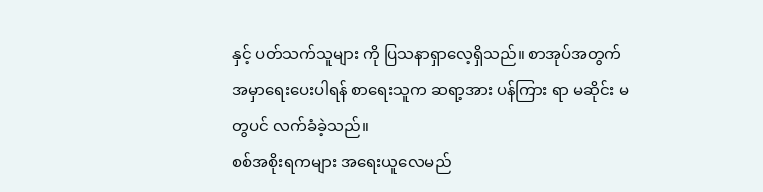နှင့် ပတ်သက်သူများ ကို ပြသနာရှာလေ့ရှိသည်။ စာအုပ်အတွက် အမှာရေးပေးပါရန် စာရေးသူက ဆရာ့အား ပန်ကြား ရာ မဆိုင်း မတွပင် လက်ခံခဲ့သည်။
စစ်အစိုးရကများ အရေးယူလေမည်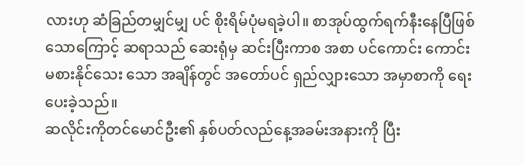လားဟု ဆံခြည်တမျှင်မျှ ပင် စိုးရိမ်ပုံမရခဲ့ပါ။ စာအုပ်ထွက်ရက်နီးနေပြီဖြစ်သောကြောင့် ဆရာသည် ဆေးရုံမှ ဆင်းပြီးကာစ အစာ ပင်ကောင်း ကောင်းမစားနိုင်သေး သော အချိန်တွင် အတော်ပင် ရှည်လျှားသော အမှာစာကို ရေးပေးခဲ့သည်။
ဆလိုင်းကိုတင်မောင်ဦး၏ နှစ်ပတ်လည်နေ့အခမ်းအနားကို ပြီး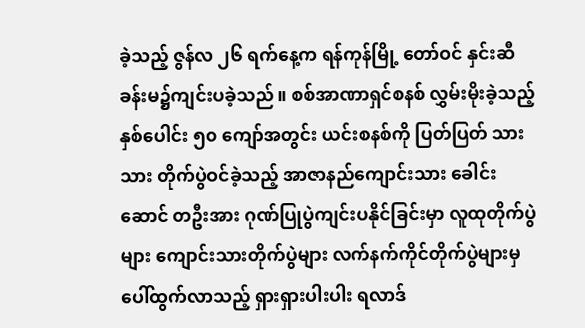ခဲ့သည့် ဇွန်လ ၂၆ ရက်နေ့က ရန်ကုန်မြို့ တော်ဝင် နှင်းဆီ ခန်းမ၌ကျင်းပခဲ့သည်။ စစ်အာဏာရှင်စနစ် လွှမ်းမိုးခဲ့သည့် နှစ်ပေါင်း ၅၀ ကျော်အတွင်း ယင်းစနစ်ကို ပြတ်ပြတ် သားသား တိုက်ပွဲဝင်ခဲ့သည့် အာဇာနည်ကျောင်းသား ခေါင်းဆောင် တဦးအား ဂုဏ်ပြုပွဲကျင်းပနိုင်ခြင်းမှာ လူထုတိုက်ပွဲ များ ကျောင်းသားတိုက်ပွဲများ လက်နက်ကိုင်တိုက်ပွဲများမှ ပေါ်ထွက်လာသည့် ရှားရှားပါးပါး ရလာဒ်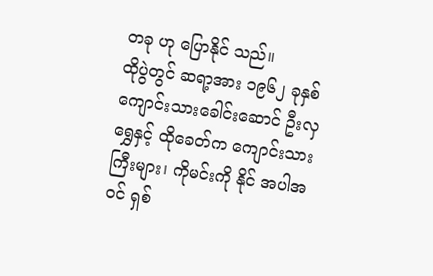တခု ဟု ပြောနိုင် သည်။
ထိုပွဲတွင် ဆရာ့အား ၁၉၆၂ ခုနှစ် ကျောင်းသားခေါင်းဆောင် ဦးလှရွှေနှင့် ထိုခေတ်က ကျောင်းသားကြီးများ၊ ကိုမင်းကို နိုင် အပါအဝင် ရှစ်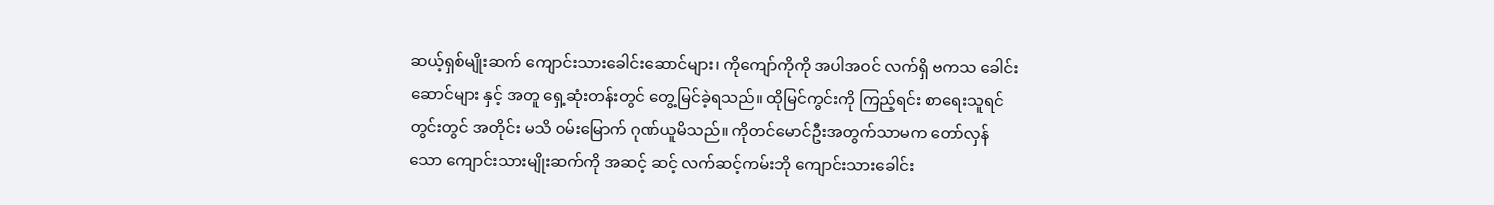ဆယ့်ရှစ်မျိုးဆက် ကျောင်းသားခေါင်းဆောင်များ၊ ကိုကျော်ကိုကို အပါအဝင် လက်ရှိ ဗကသ ခေါင်း ဆောင်များ နှင့် အတူ ရှေ့ဆုံးတန်းတွင် တွေ့မြင်ခဲ့ရသည်။ ထိုမြင်ကွင်းကို ကြည့်ရင်း စာရေးသူရင်တွင်းတွင် အတိုင်း မသိ ၀မ်းမြောက် ဂုဏ်ယူမိသည်။ ကိုတင်မောင်ဦးအတွက်သာမက တော်လှန်သော ကျောင်းသားမျိုးဆက်ကို အဆင့် ဆင့် လက်ဆင့်ကမ်းဘို ကျောင်းသားခေါင်း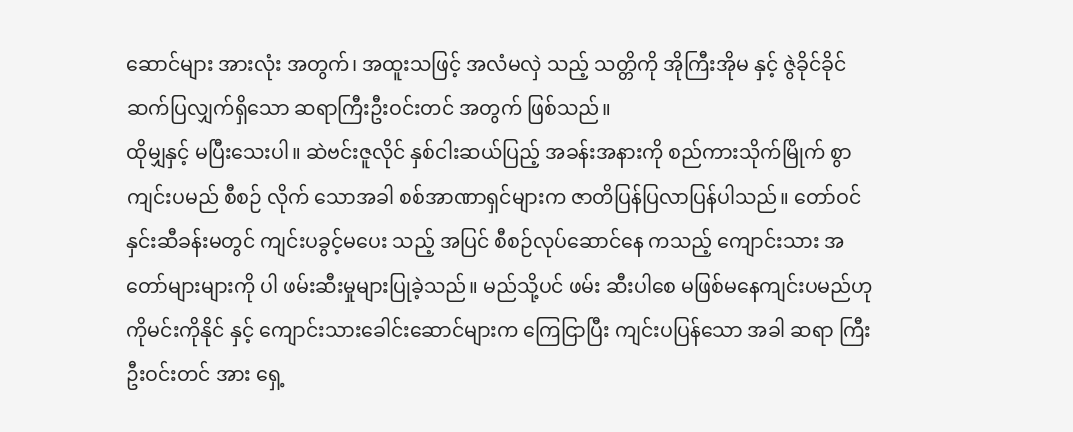ဆောင်များ အားလုံး အတွက်၊ အထူးသဖြင့် အလံမလှဲ သည့် သတ္တိကို အိုကြီးအိုမ နှင့် ဇွဲခိုင်ခိုင် ဆက်ပြလျှက်ရှိသော ဆရာကြီးဦးဝင်းတင် အတွက် ဖြစ်သည်။
ထိုမျှနှင့် မပြီးသေးပါ။ ဆဲဗင်းဇူလိုင် နှစ်ငါးဆယ်ပြည့် အခန်းအနားကို စည်ကားသိုက်မြိုက် စွာ ကျင်းပမည် စီစဉ် လိုက် သောအခါ စစ်အာဏာရှင်များက ဇာတိပြန်ပြလာပြန်ပါသည်။ တော်ဝင်နှင်းဆီခန်းမတွင် ကျင်းပခွင့်မပေး သည့် အပြင် စီစဉ်လုပ်ဆောင်နေ ကသည့် ကျောင်းသား အတော်များများကို ပါ ဖမ်းဆီးမှုများပြုခဲ့သည်။ မည်သို့ပင် ဖမ်း ဆီးပါစေ မဖြစ်မနေကျင်းပမည်ဟု ကိုမင်းကိုနိုင် နှင့် ကျောင်းသားခေါင်းဆောင်များက ကြေငြာပြီး ကျင်းပပြန်သော အခါ ဆရာ ကြီးဦးဝင်းတင် အား ရှေ့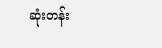ဆုံးတန်း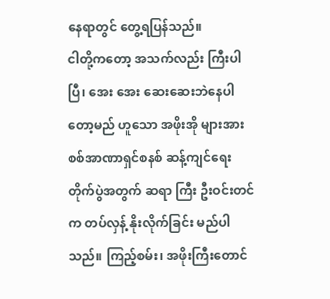နေရာတွင် တွေ့ရပြန်သည်။
ငါတို့ကတော့ အသက်လည်း ကြီးပါပြီ၊ အေး အေး ဆေးဆေးဘဲနေပါတော့မည် ဟူသော အဖိုးအို များအား စစ်အာဏာရှင်စနစ် ဆန့်ကျင်ရေးတိုက်ပွဲအတွက် ဆရာ ကြီး ဦးဝင်းတင်က တပ်လှန့် နိုးလိုက်ခြင်း မည်ပါသည်။ ကြည့်စမ်း၊ အဖိုးကြီးတောင်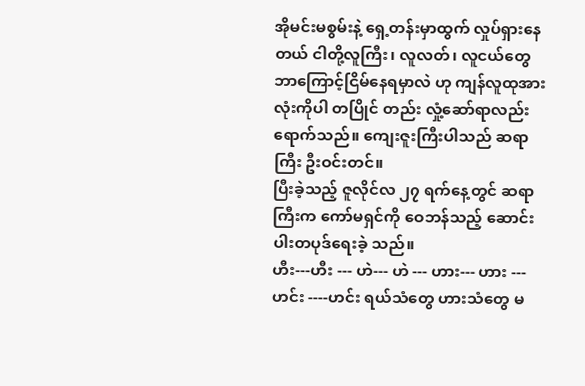အိုမင်းမစွမ်းနဲ့ ရှေ့တန်းမှာထွက် လှုပ်ရှားနေတယ် ငါတို့လူကြီး၊ လူလတ်၊ လူငယ်တွေ ဘာကြောင့်ငြိမ်နေရမှာလဲ ဟု ကျန်လူထုအားလုံးကိုပါ တပြိုင် တည်း လှုံ့ဆော်ရာလည်း ရောက်သည်။ ကျေးဇူးကြီးပါသည် ဆရာကြီး ဦးဝင်းတင်။
ပြီးခဲ့သည့် ဇူလိုင်လ ၂၇ ရက်နေ့တွင် ဆရာကြီးက ကော်မရှင်ကို ဝေဘန်သည့် ဆောင်းပါးတပုဒ်ရေးခဲ့ သည်။
ဟီး---ဟီး --- ဟဲ--- ဟဲ --- ဟား--- ဟား --- ဟင်း ----ဟင်း ရယ်သံတွေ ဟားသံတွေ မ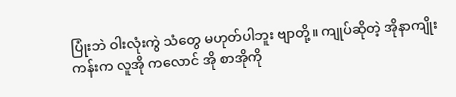ပြုံးဘဲ ဝါးလုံးကွဲ သံတွေ မဟုတ်ပါဘူး ဗျာတို့။ ကျုပ်ဆိုတဲ့ အိုနာကျိုးကန်းက လူအို ကလောင် အို စာအိုကို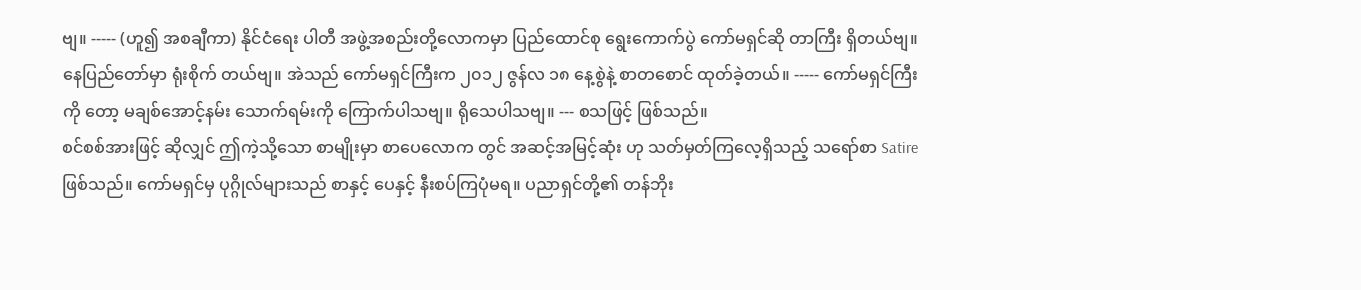ဗျ။ ----- (ဟူ၍ အစချီကာ) နိုင်ငံရေး ပါတီ အဖွဲ့အစည်းတို့လောကမှာ ပြည်ထောင်စု ရွေးကောက်ပွဲ ကော်မရှင်ဆို တာကြီး ရှိတယ်ဗျ။ နေပြည်တော်မှာ ရုံးစိုက် တယ်ဗျ။ အဲသည် ကော်မရှင်ကြီးက ၂၀၁၂ ဇွန်လ ၁၈ နေ့စွဲနဲ့ စာတစောင် ထုတ်ခဲ့တယ်။ ----- ကော်မရှင်ကြီး ကို တော့ မချစ်အောင့်နမ်း သောက်ရမ်းကို ကြောက်ပါသဗျ။ ရိုသေပါသဗျ။ --- စသဖြင့် ဖြစ်သည်။
စင်စစ်အားဖြင့် ဆိုလျှင် ဤကဲ့သို့သော စာမျိုးမှာ စာပေလောက တွင် အဆင့်အမြင့်ဆုံး ဟု သတ်မှတ်ကြလေ့ရှိသည့် သရော်စာ Satire ဖြစ်သည်။ ကော်မရှင်မှ ပုဂ္ဂိုလ်များသည် စာနှင့် ပေနှင့် နီးစပ်ကြပုံမရ။ ပညာရှင်တို့၏ တန်ဘိုး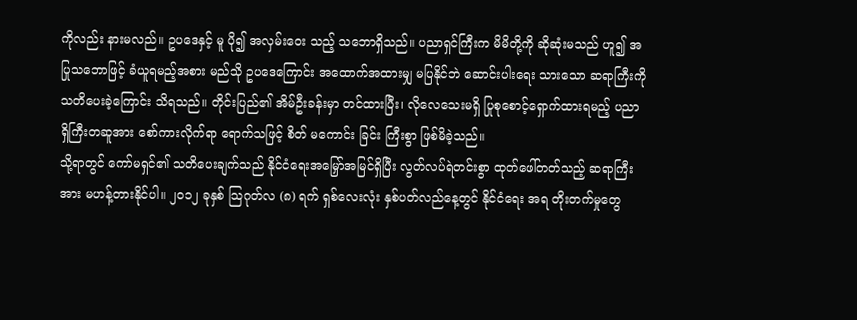ကိုလည်း နားမလည်။ ဥပဒေနှင့် မူ ပို၍ အလှမ်းဝေး သည့် သဘောရှိသည်။ ပညာရှင်ကြီးက မိမိတို့ကို ဆိုဆုံးမသည် ဟူ၍ အပြုသဘောဖြင့် ခံယူရမည့်အစား မည်သို ဥပဒေကြောင်း အထောက်အထားမျှ မပြနိုင်ဘဲ ဆောင်းပါးရေး သားသော ဆရာကြီးကို သတိပေးခဲ့ကြောင်း သိရသည်။ တိုင်းပြည်၏ အိမ်ဦးခန်းမှာ တင်ထားပြီး၊ လိုလေသေးမရှိ ပြုစုစောင့်ရှောက်ထားရမည့် ပညာရှိကြီးတဆူအား စော်ကားလိုက်ရာ ရောက်သဖြင့် စိတ် မကောင်း ခြင်း ကြီးစွာ ဖြစ်မိခဲ့သည်။
သို့ရာတွင် ကော်မရှင်၏ သတိပေးချက်သည် နိုင်ငံရေးအမြှော်အမြင်ရှိပြီး လွတ်လပ်ရဲတင်းစွာ ထုတ်ဖေါ်တတ်သည့် ဆရာကြီးအား မဟန့်တားနိုင်ပါ။ ၂၀၁၂ ခုနှစ် သြဂုတ်လ (၈) ရက် ရှစ်လေးလုံး နှစ်ပတ်လည်နေ့တွင် နိုင်ငံရေး အရ တိုးတက်မှုတွေ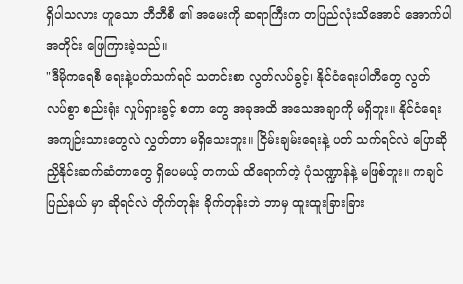ရှိပါသလား ဟူသော ဘီဘီစီ ၏ အမေးကို ဆရာကြီးက တပြည်လုံးသိအောင် အောက်ပါအတိုင်း ဖြေကြားခဲ့သည်။
"ဒီမိုကရေစီ ရေးနဲ့ပတ်သက်ရင် သတင်းစာ လွတ်လပ်ခွင့်၊ နိုင်ငံရေးပါတီတွေ လွတ် လပ်စွာ စည်းရုံး လှုပ်ရှားခွင့် စတာ တွေ အခုအထိ အသေအချာကို မရှိဘူး။ နိုင်ငံရေး အကျဉ်းသားတွေလဲ လွှတ်တာ မရှိသေးဘူး။ ငြိမ်းချမ်းရေးနဲ့ ပတ် သက်ရင်လဲ ပြောဆိုညှိနိုင်းဆက်ဆံတာတွေ ရှိပေမယ့် တကယ် ထိရောက်တဲ့ ပုံသဏ္ဍာန်နဲ့ မဖြစ်ဘူး။ ကချင်ပြည်နယ် မှာ ဆိုရင်လဲ တိုက်တုန်း ခိုက်တုန်းဘဲ ဘာမှ ထူးထူးခြားခြား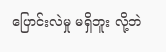ပြောင်းလဲမှု မရှိဘူး လို့ဘဲ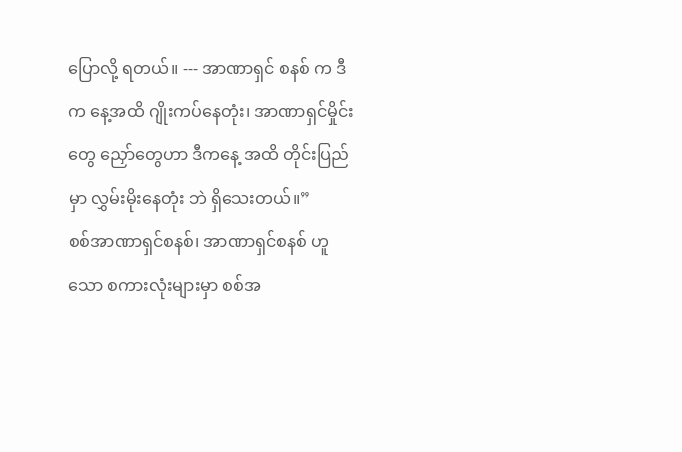ပြောလို့ ရတယ်။ --- အာဏာရှင် စနစ် က ဒီက နေ့အထိ ဂျိုးကပ်နေတုံး၊ အာဏာရှင်မှိုင်းတွေ ညှော်တွေဟာ ဒီကနေ့ အထိ တိုင်းပြည်မှာ လွှမ်းမိုးနေတုံး ဘဲ ရှိသေးတယ်။”
စစ်အာဏာရှင်စနစ်၊ အာဏာရှင်စနစ် ဟူသော စကားလုံးများမှာ စစ်အ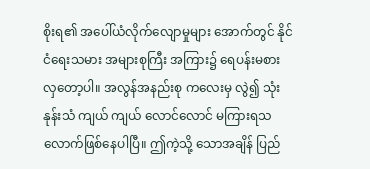စိုးရ၏ အပေါ်ယံလိုက်လျောမှုများ အောက်တွင် နိုင်ငံရေးသမား အများစုကြီး အကြား၌ ရေပန်းမစားလှတော့ပါ။ အလွန်အနည်းစု ကလေးမှ လွဲ၍ သုံးနုန်းသံ ကျယ် ကျယ် လောင်လောင် မကြားရသလောက်ဖြစ်နေပါပြီ။ ဤကဲ့သို့ သောအချိန် ပြည်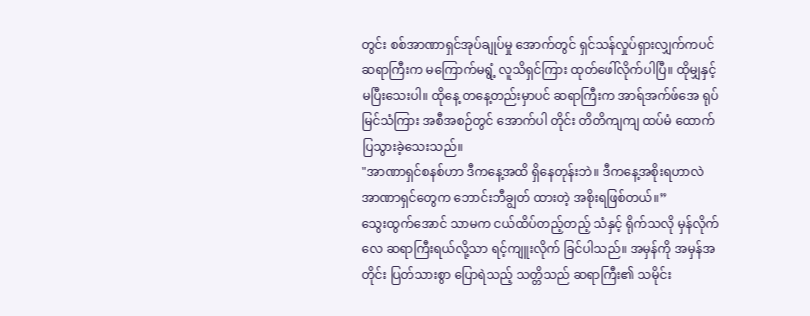တွင်း စစ်အာဏာရှင်အုပ်ချုပ်မှု အောက်တွင် ရှင်သန်လှုပ်ရှားလျှက်ကပင် ဆရာကြီးက မကြောက်မရွံ့ လူသိရှင်ကြား ထုတ်ဖေါ်လိုက်ပါပြီ။ ထိုမျှနှင့် မပြီးသေးပါ။ ထိုနေ့ တနေ့တည်းမှာပင် ဆရာကြီးက အာရ်အက်ဖ်အေ ရုပ်မြင်သံကြား အစီအစဉ်တွင် အောက်ပါ တိုင်း တိတိကျကျ ထပ်မံ ထောက်ပြသွားခဲ့သေးသည်။
"အာဏာရှင်စနစ်ဟာ ဒီကနေ့အထိ ရှိနေတုန်းဘဲ။ ဒီကနေ့အစိုးရဟာလဲ အာဏာရှင်တွေက ဘောင်းဘီချွတ် ထားတဲ့ အစိုးရဖြစ်တယ်။”
သွေးထွက်အောင် သာမက ငယ်ထိပ်တည့်တည့် သံနှင့် ရိုက်သလို မှန်လိုက်လေ ဆရာကြီးရယ်လို့သာ ရင့်ကျူးလိုက် ခြင်ပါသည်။ အမှန်ကို အမှန်အတိုင်း ပြတ်သားစွာ ပြောရဲသည့် သတ္တိသည် ဆရာကြီး၏ သမိုင်း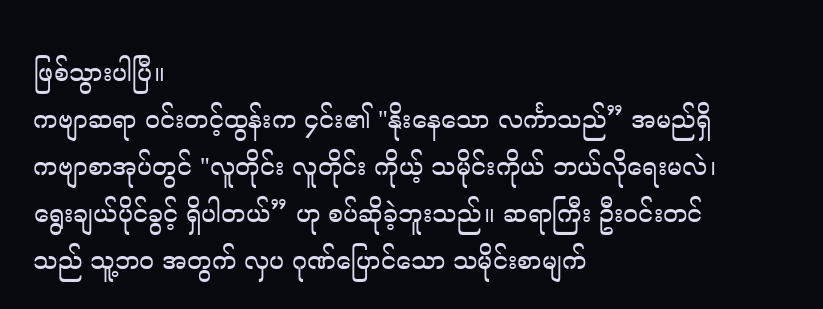ဖြစ်သွားပါပြီ။
ကဗျာဆရာ ၀င်းတင့်ထွန်းက ၄င်း၏ "နိုးနေသော လင်္ကာသည်” အမည်ရှိ ကဗျာစာအုပ်တွင် "လူတိုင်း လူတိုင်း ကိုယ့် သမိုင်းကိုယ် ဘယ်လိုရေးမလဲ၊ ရွေးချယ်ပိုင်ခွင့် ရှိပါတယ်” ဟု စပ်ဆိုခဲ့ဘူးသည်။ ဆရာကြီး ဦးဝင်းတင် သည် သူ့ဘဝ အတွက် လှပ ဂုဏ်ပြောင်သော သမိုင်းစာမျက်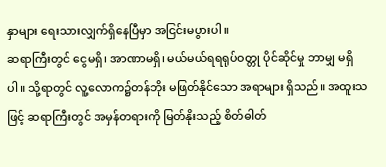နှာများ ရေးသားလျှက်ရှိနေပြီမှာ အငြင်းမပွားပါ။
ဆရာကြီးတွင် ငွေမရှိ၊ အာဏာမရှိ၊ မယ်မယ်ရရရုပ်ဝတ္တု ပိုင်ဆိုင်မှု ဘာမျှ မရှိပါ။ သို့ရာတွင် လူ့လောက၌တန်ဘိုး မဖြတ်နိုင်သော အရာများ ရှိသည်။ အထူးသဖြင့် ဆရာကြီးတွင် အမှန်တရားကို မြတ်နိုးသည့် စိတ်ဓါတ်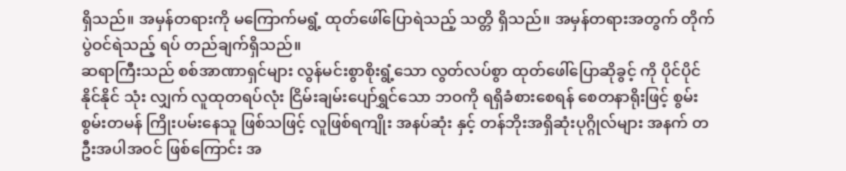ရှိသည်။ အမှန်တရားကို မကြောက်မရွံ့ ထုတ်ဖေါ်ပြောရဲသည့် သတ္တိ ရှိသည်။ အမှန်တရားအတွက် တိုက်ပွဲဝင်ရဲသည့် ရပ် တည်ချက်ရှိသည်။
ဆရာကြီးသည် စစ်အာဏာရှင်များ လွန်မင်းစွာစိုးရွံ့သော လွတ်လပ်စွာ ထုတ်ဖေါ်ပြောဆိုခွင့် ကို ပိုင်ပိုင်နိုင်နိုင် သုံး လျှက် လူထုတရပ်လုံး ငြိမ်းချမ်းပျော်ရွှင်သော ဘဝကို ရရှိခံစားစေရန် စေတနာရိုးဖြင့် စွမ်းစွမ်းတမန် ကြိုးပမ်းနေသူ ဖြစ်သဖြင့် လူဖြစ်ရကျိုး အနပ်ဆုံး နှင့် တန်ဘိုးအရှိဆုံးပုဂ္ဂိုလ်များ အနက် တဦးအပါအဝင် ဖြစ်ကြောင်း အ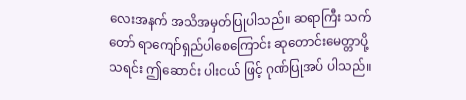လေးအနက် အသိအမှတ်ပြုပါသည်။ ဆရာကြီး သက်တော် ရာကျော်ရှည်ပါစေကြောင်း ဆုတောင်းမေတ္တာပို့သရင်း ဤဆောင်း ပါးငယ် ဖြင့် ဂုဏ်ပြုအပ် ပါသည်။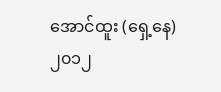အောင်ထူး (ရှေ့နေ)
၂၀၁၂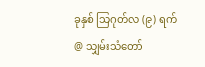ခုနှစ် သြဂုတ်လ (၉) ရက်
@ သျှမ်းသံတော်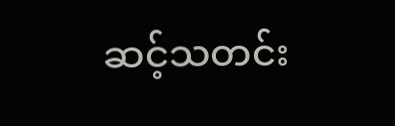ဆင့်သတင်း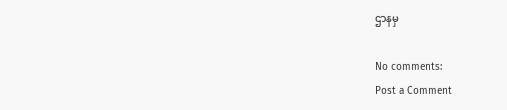ဌာနမှ

No comments:
Post a Comment